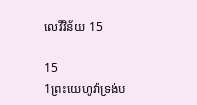លេវី‌វិន័យ 15

15
1ព្រះ‌យេហូវ៉ាទ្រង់ប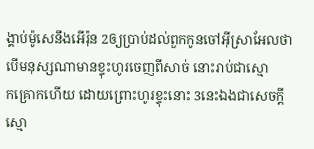ង្គាប់ម៉ូសេនឹងអើរ៉ុន 2ឲ្យប្រាប់ដល់ពួកកូនចៅអ៊ីស្រាអែលថា បើមនុស្សណាមានខ្ទុះហូរចេញពីសាច់ នោះរាប់ជាស្មោក‌គ្រោកហើយ ដោយព្រោះហូរខ្ទុះនោះ 3នេះឯងជាសេចក្ដីស្មោ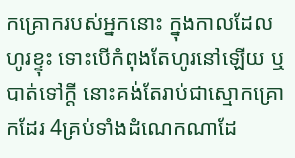ក‌គ្រោករបស់អ្នកនោះ ក្នុងកាលដែលហូរខ្ទុះ ទោះបើកំពុងតែហូរនៅឡើយ ឬបាត់ទៅក្តី នោះគង់តែរាប់ជាស្មោក‌គ្រោកដែរ 4គ្រប់ទាំងដំណេកណាដែ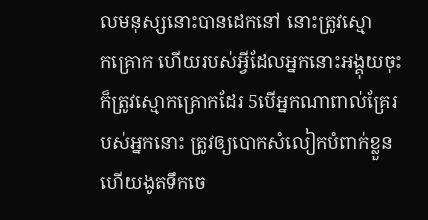លមនុស្សនោះបានដេកនៅ នោះត្រូវស្មោក‌គ្រោក ហើយរបស់អ្វីដែលអ្នកនោះអង្គុយចុះ ក៏ត្រូវស្មោក‌គ្រោកដែរ 5បើអ្នកណាពាល់គ្រែរបស់អ្នកនោះ ត្រូវឲ្យបោកសំលៀក‌បំពាក់ខ្លួន ហើយងូតទឹកចេ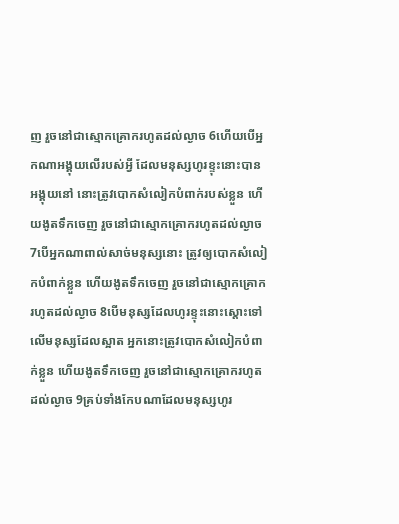ញ រួចនៅជាស្មោក‌គ្រោករហូតដល់ល្ងាច 6ហើយបើអ្នកណាអង្គុយលើរបស់អ្វី ដែលមនុស្សហូរខ្ទុះនោះបានអង្គុយនៅ នោះត្រូវបោកសំលៀក‌បំពាក់របស់ខ្លួន ហើយងូតទឹកចេញ រួចនៅជាស្មោក‌គ្រោករហូតដល់ល្ងាច 7បើអ្នកណាពាល់សាច់មនុស្សនោះ ត្រូវឲ្យបោកសំលៀក‌បំពាក់ខ្លួន ហើយងូតទឹកចេញ រួចនៅជាស្មោក‌គ្រោករហូតដល់ល្ងាច 8បើមនុស្សដែលហូរខ្ទុះនោះស្តោះទៅលើមនុស្សដែលស្អាត អ្នកនោះត្រូវបោកសំលៀក‌បំពាក់ខ្លួន ហើយងូតទឹកចេញ រួចនៅជាស្មោក‌គ្រោករហូតដល់ល្ងាច 9គ្រប់ទាំងកែបណាដែលមនុស្សហូរ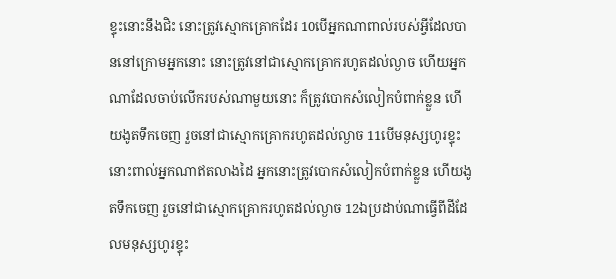ខ្ទុះនោះនឹងជិះ នោះត្រូវស្មោក‌គ្រោកដែរ 10បើអ្នកណាពាល់របស់អ្វីដែលបាននៅក្រោមអ្នកនោះ នោះត្រូវនៅជាស្មោក‌គ្រោករហូតដល់ល្ងាច ហើយអ្នកណាដែលចាប់លើករបស់ណាមួយនោះ ក៏ត្រូវបោកសំលៀក‌បំពាក់ខ្លួន ហើយងូតទឹកចេញ រួចនៅជាស្មោក‌គ្រោករហូតដល់ល្ងាច 11បើមនុស្សហូរខ្ទុះនោះពាល់អ្នកណាឥតលាងដៃ អ្នកនោះត្រូវបោកសំលៀក‌បំពាក់ខ្លួន ហើយងូតទឹកចេញ រួចនៅជាស្មោក‌គ្រោករហូតដល់ល្ងាច 12ឯប្រដាប់ណាធ្វើពីដីដែលមនុស្សហូរខ្ទុះ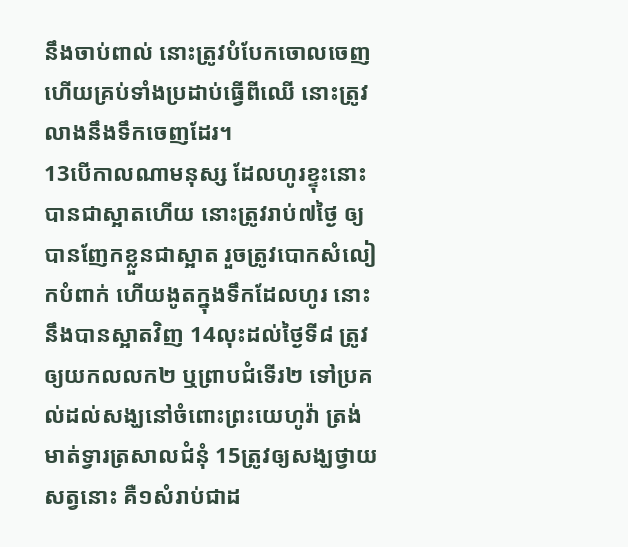នឹងចាប់ពាល់ នោះត្រូវបំបែកចោលចេញ ហើយគ្រប់ទាំងប្រដាប់ធ្វើពីឈើ នោះត្រូវលាងនឹងទឹកចេញដែរ។
13បើកាលណាមនុស្ស ដែលហូរខ្ទុះនោះ បានជាស្អាតហើយ នោះត្រូវរាប់៧ថ្ងៃ ឲ្យបានញែកខ្លួនជាស្អាត រួចត្រូវបោកសំលៀក‌បំពាក់ ហើយងូតក្នុងទឹកដែលហូរ នោះនឹងបានស្អាតវិញ 14លុះដល់ថ្ងៃទី៨ ត្រូវឲ្យយកលលក២ ឬព្រាបជំទើរ២ ទៅប្រគល់ដល់សង្ឃនៅចំពោះព្រះ‌យេហូវ៉ា ត្រង់មាត់ទ្វារត្រសាលជំនុំ 15ត្រូវឲ្យសង្ឃថ្វាយសត្វនោះ គឺ១សំរាប់ជាដ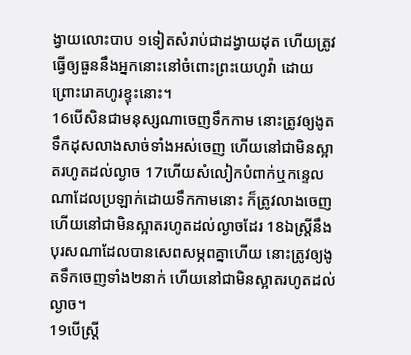ង្វាយលោះបាប ១ទៀតសំរាប់ជាដង្វាយដុត ហើយត្រូវធ្វើឲ្យធួននឹងអ្នកនោះនៅចំពោះព្រះ‌យេហូវ៉ា ដោយព្រោះរោគហូរខ្ទុះនោះ។
16បើសិនជាមនុស្សណាចេញទឹកកាម នោះត្រូវឲ្យងូតទឹកដុសលាងសាច់ទាំងអស់ចេញ ហើយនៅជាមិនស្អាតរហូតដល់ល្ងាច 17ហើយសំលៀក‌បំពាក់ឬកន្ទេលណាដែលប្រឡាក់ដោយទឹកកាមនោះ ក៏ត្រូវលាងចេញ ហើយនៅជាមិនស្អាតរហូតដល់ល្ងាចដែរ 18ឯស្ត្រីនឹងបុរសណាដែលបានសេព‌សម្ភពគ្នាហើយ នោះត្រូវឲ្យងូតទឹកចេញទាំង២នាក់ ហើយនៅជាមិនស្អាតរហូតដល់ល្ងាច។
19បើស្ត្រី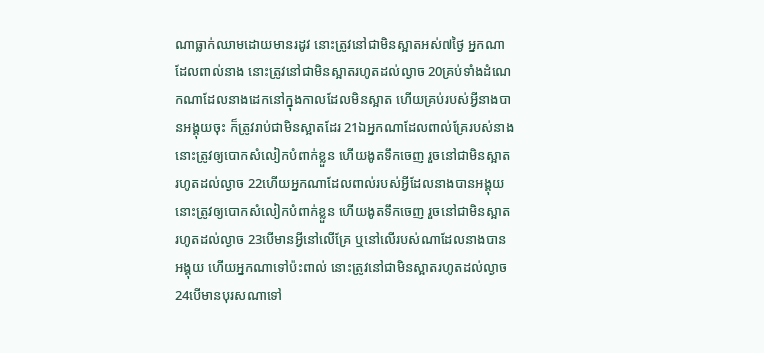ណាធ្លាក់ឈាមដោយមានរដូវ នោះត្រូវនៅជាមិនស្អាតអស់៧ថ្ងៃ អ្នកណាដែលពាល់នាង នោះត្រូវនៅជាមិនស្អាតរហូតដល់ល្ងាច 20គ្រប់ទាំងដំណេកណាដែលនាងដេកនៅក្នុងកាលដែលមិនស្អាត ហើយគ្រប់របស់អ្វីនាងបានអង្គុយចុះ ក៏ត្រូវរាប់ជាមិនស្អាតដែរ 21ឯអ្នកណាដែលពាល់គ្រែរបស់នាង នោះត្រូវឲ្យបោកសំលៀក‌បំពាក់ខ្លួន ហើយងូតទឹកចេញ រួចនៅជាមិនស្អាតរហូតដល់ល្ងាច 22ហើយអ្នកណាដែលពាល់របស់អ្វីដែលនាងបានអង្គុយ នោះត្រូវឲ្យបោកសំលៀក‌បំពាក់ខ្លួន ហើយងូតទឹកចេញ រួចនៅជាមិនស្អាតរហូតដល់ល្ងាច 23បើមានអ្វីនៅលើគ្រែ ឬនៅលើរបស់ណាដែលនាងបានអង្គុយ ហើយអ្នកណាទៅប៉ះ‌ពាល់ នោះត្រូវនៅជាមិនស្អាតរហូតដល់ល្ងាច 24បើមានបុរសណាទៅ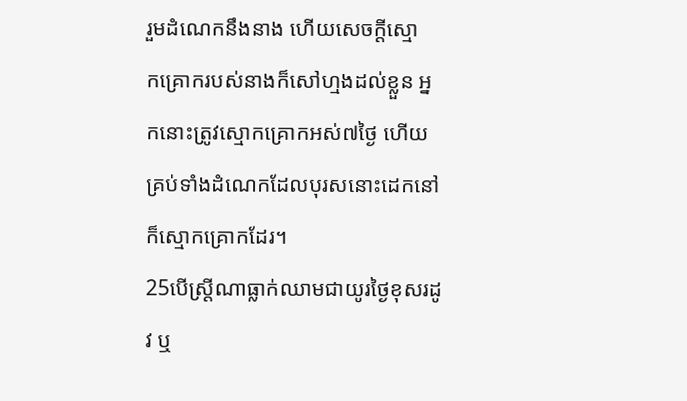រួមដំណេកនឹងនាង ហើយសេចក្ដីស្មោក‌គ្រោករបស់នាងក៏សៅ‌ហ្មងដល់ខ្លួន អ្នកនោះត្រូវស្មោក‌គ្រោកអស់៧ថ្ងៃ ហើយគ្រប់ទាំងដំណេកដែលបុរសនោះដេកនៅ ក៏ស្មោក‌គ្រោកដែរ។
25បើស្ត្រីណាធ្លាក់ឈាមជាយូរថ្ងៃខុសរដូវ ឬ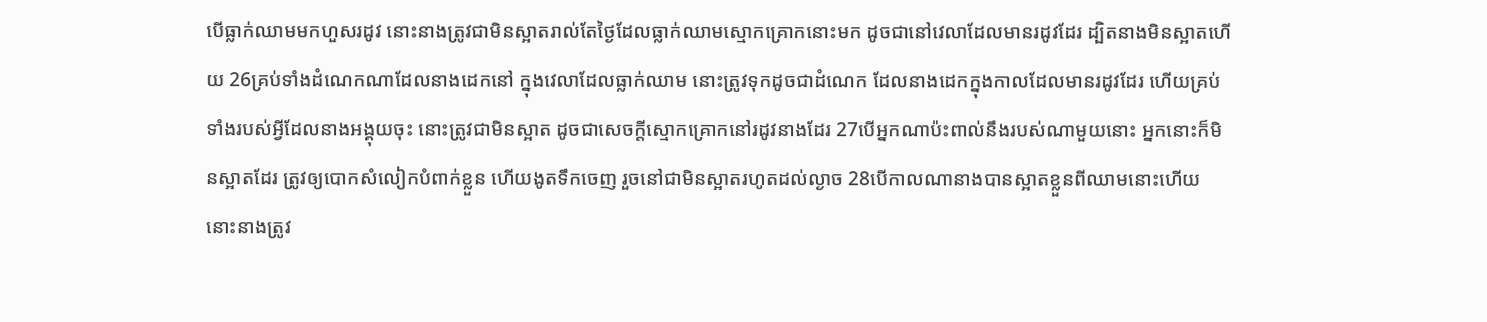បើធ្លាក់ឈាមមកហួសរដូវ នោះនាងត្រូវជាមិនស្អាតរាល់តែថ្ងៃដែលធ្លាក់ឈាមស្មោក‌គ្រោកនោះមក ដូចជានៅវេលាដែលមានរដូវដែរ ដ្បិតនាងមិនស្អាតហើយ 26គ្រប់ទាំងដំណេកណាដែលនាងដេកនៅ ក្នុងវេលាដែលធ្លាក់ឈាម នោះត្រូវទុកដូចជាដំណេក ដែលនាងដេកក្នុងកាលដែលមានរដូវដែរ ហើយគ្រប់ទាំងរបស់អ្វីដែលនាងអង្គុយចុះ នោះត្រូវជាមិនស្អាត ដូចជាសេចក្ដីស្មោក‌គ្រោកនៅរដូវនាងដែរ 27បើអ្នកណាប៉ះ‌ពាល់នឹងរបស់ណាមួយនោះ អ្នកនោះក៏មិនស្អាតដែរ ត្រូវឲ្យបោកសំលៀក‌បំពាក់ខ្លួន ហើយងូតទឹកចេញ រួចនៅជាមិនស្អាតរហូតដល់ល្ងាច 28បើកាលណានាងបានស្អាតខ្លួនពីឈាមនោះហើយ នោះនាងត្រូវ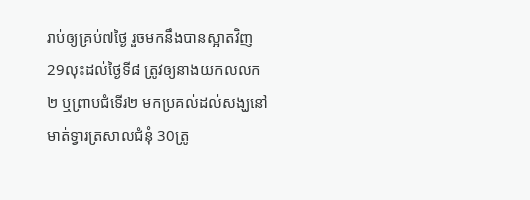រាប់ឲ្យគ្រប់៧ថ្ងៃ រួចមកនឹងបានស្អាតវិញ 29លុះដល់ថ្ងៃទី៨ ត្រូវឲ្យនាងយកលលក២ ឬព្រាបជំទើរ២ មកប្រគល់ដល់សង្ឃនៅមាត់ទ្វារត្រសាលជំនុំ 30ត្រូ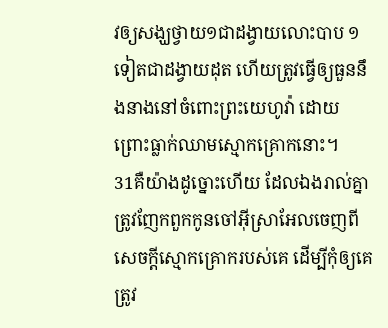វឲ្យសង្ឃថ្វាយ១ជាដង្វាយលោះបាប ១ទៀតជាដង្វាយដុត ហើយត្រូវធ្វើឲ្យធួននឹងនាងនៅចំពោះព្រះ‌យេហូវ៉ា ដោយព្រោះធ្លាក់ឈាមស្មោក‌គ្រោកនោះ។
31គឺយ៉ាងដូច្នោះហើយ ដែលឯងរាល់គ្នាត្រូវញែកពួកកូនចៅអ៊ីស្រាអែលចេញពីសេចក្ដីស្មោក‌គ្រោករបស់គេ ដើម្បីកុំឲ្យគេត្រូវ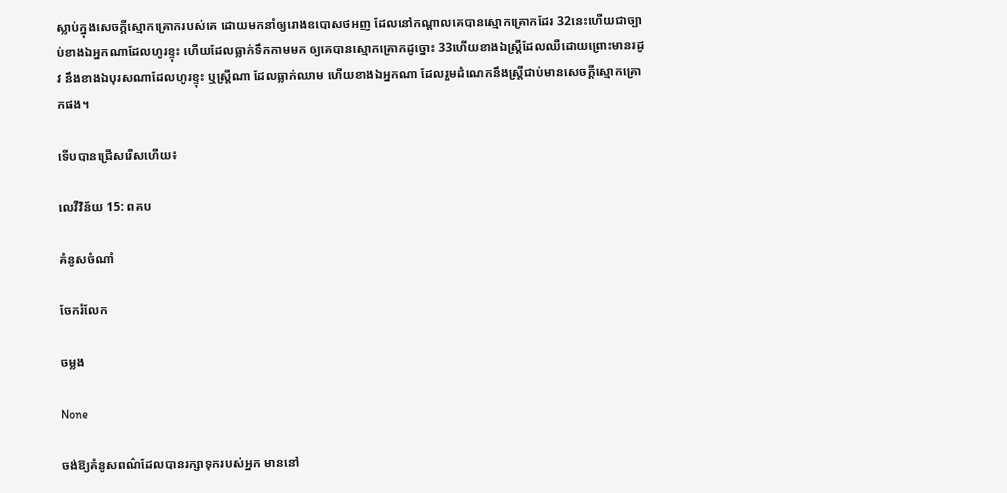ស្លាប់ក្នុងសេចក្ដីស្មោក‌គ្រោករបស់គេ ដោយមកនាំឲ្យរោងឧបោសថអញ ដែលនៅកណ្តាលគេបានស្មោក‌គ្រោកដែរ 32នេះហើយជាច្បាប់ខាងឯអ្នកណាដែលហូរខ្ទុះ ហើយដែលធ្លាក់ទឹកកាមមក ឲ្យគេបានស្មោក‌គ្រោកដូច្នោះ 33ហើយខាងឯស្ត្រីដែលឈឺដោយព្រោះមានរដូវ នឹងខាងឯបុរសណាដែលហូរខ្ទុះ ឬស្ត្រីណា ដែលធ្លាក់ឈាម ហើយខាងឯអ្នកណា ដែលរួមដំណេកនឹងស្ត្រីជាប់មានសេចក្ដីស្មោក‌គ្រោកផង។

ទើបបានជ្រើសរើសហើយ៖

លេវី‌វិន័យ 15: ពគប

គំនូសចំណាំ

ចែករំលែក

ចម្លង

None

ចង់ឱ្យគំនូសពណ៌ដែលបានរក្សាទុករបស់អ្នក មាននៅ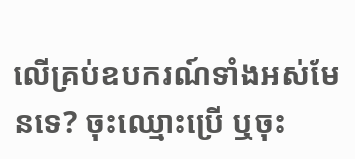លើគ្រប់ឧបករណ៍ទាំងអស់មែនទេ? ចុះឈ្មោះប្រើ ឬចុះ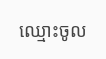ឈ្មោះចូល